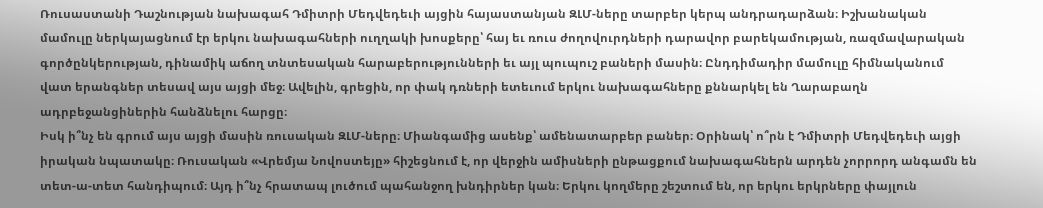Ռուսաստանի Դաշնության նախագահ Դմիտրի Մեդվեդեւի այցին հայաստանյան ԶԼՄ-ները տարբեր կերպ անդրադարձան։ Իշխանական մամուլը ներկայացնում էր երկու նախագահների ուղղակի խոսքերը՝ հայ եւ ռուս ժողովուրդների դարավոր բարեկամության, ռազմավարական գործընկերության, դինամիկ աճող տնտեսական հարաբերությունների եւ այլ պուպուշ բաների մասին։ Ընդդիմադիր մամուլը հիմնականում վատ երանգներ տեսավ այս այցի մեջ։ Ավելին, գրեցին, որ փակ դռների ետեւում երկու նախագահները քննարկել են Ղարաբաղն ադրբեջանցիներին հանձնելու հարցը։
Իսկ ի՞նչ են գրում այս այցի մասին ռուսական ԶԼՄ-ները։ Միանգամից ասենք՝ ամենատարբեր բաներ։ Օրինակ՝ ո՞րն է Դմիտրի Մեդվեդեւի այցի իրական նպատակը։ Ռուսական «Վրեմյա Նովոստեյը» հիշեցնում է, որ վերջին ամիսների ընթացքում նախագահներն արդեն չորրորդ անգամն են տետ-ա-տետ հանդիպում։ Այդ ի՞նչ հրատապ լուծում պահանջող խնդիրներ կան։ Երկու կողմերը շեշտում են, որ երկու երկրները փայլուն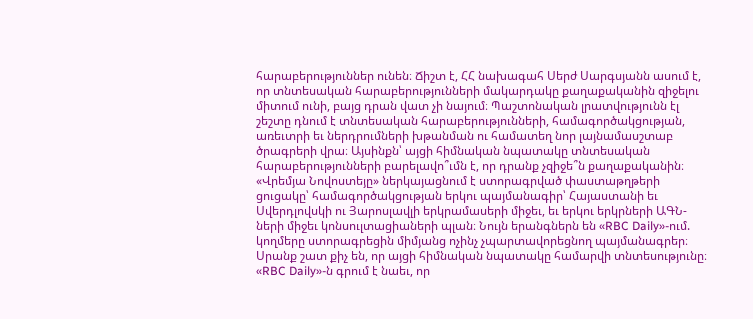հարաբերություններ ունեն։ Ճիշտ է, ՀՀ նախագահ Սերժ Սարգսյանն ասում է, որ տնտեսական հարաբերությունների մակարդակը քաղաքականին զիջելու միտում ունի, բայց դրան վատ չի նայում։ Պաշտոնական լրատվությունն էլ շեշտը դնում է տնտեսական հարաբերությունների, համագործակցության, առեւտրի եւ ներդրումների խթանման ու համատեղ նոր լայնամասշտաբ ծրագրերի վրա։ Այսինքն՝ այցի հիմնական նպատակը տնտեսական հարաբերությունների բարելավո՞ւմն է, որ դրանք չզիջե՞ն քաղաքականին։ «Վրեմյա Նովոստեյը» ներկայացնում է ստորագրված փաստաթղթերի ցուցակը՝ համագործակցության երկու պայմանագիր՝ Հայաստանի եւ Սվերդլովսկի ու Յարոսլավլի երկրամասերի միջեւ, եւ երկու երկրների ԱԳՆ-ների միջեւ կոնսուլտացիաների պլան։ Նույն երանգներն են «RBC Daily»-ում. կողմերը ստորագրեցին միմյանց ոչինչ չպարտավորեցնող պայմանագրեր։ Սրանք շատ քիչ են, որ այցի հիմնական նպատակը համարվի տնտեսությունը։ «RBC Daily»-ն գրում է նաեւ, որ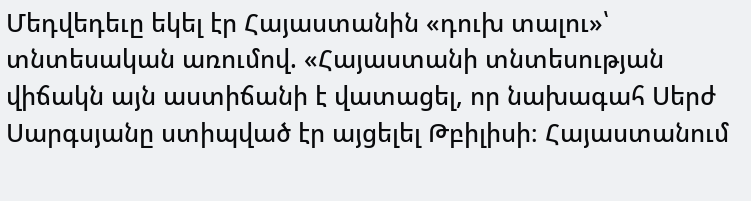Մեդվեդեւը եկել էր Հայաստանին «դուխ տալու»՝ տնտեսական առումով. «Հայաստանի տնտեսության վիճակն այն աստիճանի է վատացել, որ նախագահ Սերժ Սարգսյանը ստիպված էր այցելել Թբիլիսի։ Հայաստանում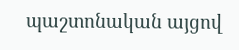պաշտոնական այցով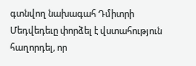գտնվող նախագահ Դմիտրի Մեդվեդեւը փորձել է վստահություն հաղորդել, որ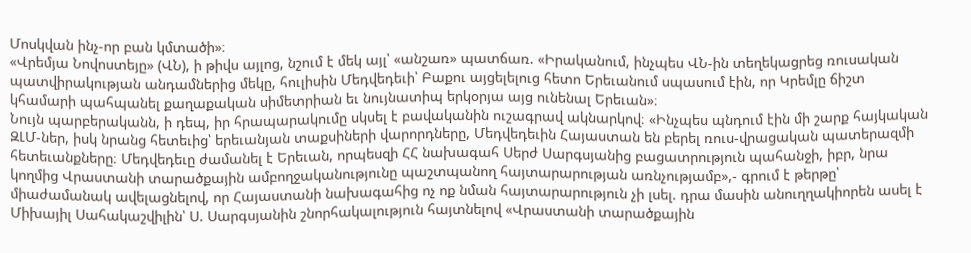Մոսկվան ինչ-որ բան կմտածի»։
«Վրեմյա Նովոստեյը» (ՎՆ), ի թիվս այլոց, նշում է մեկ այլ՝ «անշառ» պատճառ. «Իրականում, ինչպես ՎՆ-ին տեղեկացրեց ռուսական պատվիրակության անդամներից մեկը, հուլիսին Մեդվեդեւի՝ Բաքու այցելելուց հետո Երեւանում սպասում էին, որ Կրեմլը ճիշտ կհամարի պահպանել քաղաքական սիմետրիան եւ նույնատիպ երկօրյա այց ունենալ Երեւան»։
Նույն պարբերականն, ի դեպ, իր հրապարակումը սկսել է բավականին ուշագրավ ակնարկով։ «Ինչպես պնդում էին մի շարք հայկական ԶԼՄ-ներ, իսկ նրանց հետեւից՝ երեւանյան տաքսիների վարորդները, Մեդվեդեւին Հայաստան են բերել ռուս-վրացական պատերազմի հետեւանքները։ Մեդվեդեւը ժամանել է Երեւան, որպեսզի ՀՀ նախագահ Սերժ Սարգսյանից բացատրություն պահանջի, իբր, նրա կողմից Վրաստանի տարածքային ամբողջականությունը պաշտպանող հայտարարության առնչությամբ»,- գրում է թերթը՝ միաժամանակ ավելացնելով, որ Հայաստանի նախագահից ոչ ոք նման հայտարարություն չի լսել. դրա մասին անուղղակիորեն ասել է Միխայիլ Սահակաշվիլին՝ Ս. Սարգսյանին շնորհակալություն հայտնելով «Վրաստանի տարածքային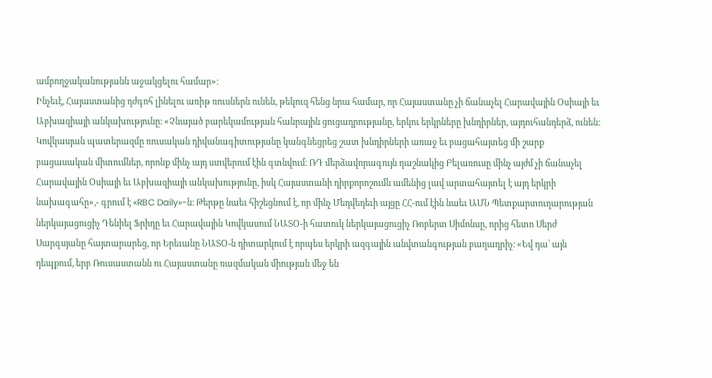ամբողջականությանն աջակցելու համար»։
Ինչեւէ, Հայաստանից դժգոհ լինելու առիթ ռուսներն ունեն, թեկուզ հենց նրա համար, որ Հայաստանը չի ճանաչել Հարավային Օսիայի եւ Աբխազիայի անկախությունը։ «Չնայած բարեկամության հանրային ցուցադրությանը, երկու երկրները խնդիրներ, այդուհանդերձ, ունեն։ Կովկասյան պատերազմը ռուսական դիվանագիտությանը կանգնեցրեց շատ խնդիրների առաջ եւ բացահայտեց մի շարք բացասական միտումներ, որոնք մինչ այդ ստվերում էին գտնվում։ ՌԴ մերձավորագույն դաշնակից Բելառուսը մինչ այժմ չի ճանաչել Հարավային Օսիայի եւ Աբխազիայի անկախությունը, իսկ Հայաստանի դիրքորոշումն ամենից լավ արտահայտել է այդ երկրի նախագահը»,- գրում է «RBC Daily»-ն։ Թերթը նաեւ հիշեցնում է, որ մինչ Մեդվեդեւի այցը ՀՀ-ում էին նաեւ ԱՄՆ Պետքարտուղարության ներկայացուցիչ Դենիել Ֆրիդը եւ Հարավային Կովկասում ՆԱՏՕ-ի հատուկ ներկայացուցիչ Ռոբերտ Սիմոնսը, որից հետո Սերժ Սարգսյանը հայտարարեց, որ Երեւանը ՆԱՏՕ-ն դիտարկում է որպես երկրի ազգային անվտանգության բաղադրիչ։ «Եվ դա՝ այն դեպքում, երբ Ռուսաստանն ու Հայաստանը ռազմական միության մեջ են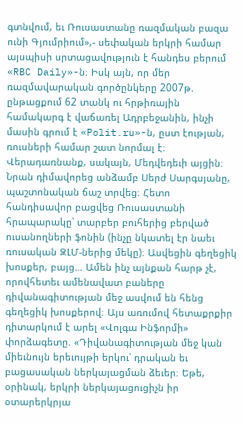գտնվում, եւ Ռուսաստանը ռազմական բազա ունի Գյումրիում»,- սեփական երկրի համար այսպիսի սրտացավություն է հանդես բերում «RBC Daily»-ն։ Իսկ այն, որ մեր ռազմավարական գործընկերը 2007թ. ընթացքում 62 տանկ ու հրթիռային համակարգ է վաճառել Ադրբեջանին, ինչի մասին գրում է «Polit.ru»-ն, ըստ էության, ռուսների համար շատ նորմալ է։
Վերադառնանք, սակայն, Մեդվեդեւի այցին։ Նրան դիմավորեց անձամբ Սերժ Սարգսյանը, պաշտոնական ճաշ տրվեց։ Հետո հանդիսավոր բացվեց Ռուսաստանի հրապարակը՝ տարբեր բուհերից բերված ուսանողների ֆոնին (ինչը նկատել էր նաեւ ռուսական ԶԼՄ-ներից մեկը)։ Ասվեցին գեղեցիկ խոսքեր, բայց… Ամեն ինչ այնքան հարթ չէ, որովհետեւ ամենավատ բաները դիվանագիտության մեջ ասվում են հենց գեղեցիկ խոսքերով։ Այս առումով հետաքրքիր դիտարկում է արել «Վոլգա Ինֆորմի» փորձագետը. «Դիվանագիտության մեջ կան միեւնույն երեւույթի երկու՝ դրական եւ բացասական ներկայացման ձեւեր։ Եթե, օրինակ, երկրի ներկայացուցիչն իր օտարերկրյա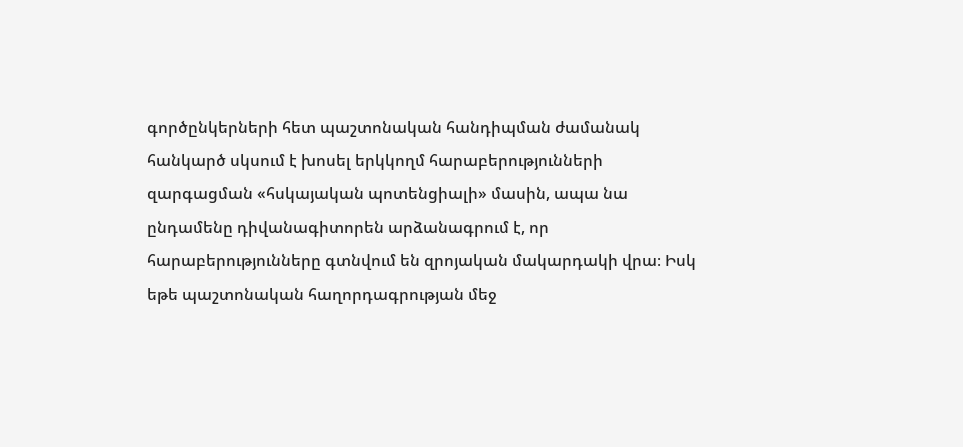գործընկերների հետ պաշտոնական հանդիպման ժամանակ հանկարծ սկսում է խոսել երկկողմ հարաբերությունների զարգացման «հսկայական պոտենցիալի» մասին, ապա նա ընդամենը դիվանագիտորեն արձանագրում է, որ հարաբերությունները գտնվում են զրոյական մակարդակի վրա։ Իսկ եթե պաշտոնական հաղորդագրության մեջ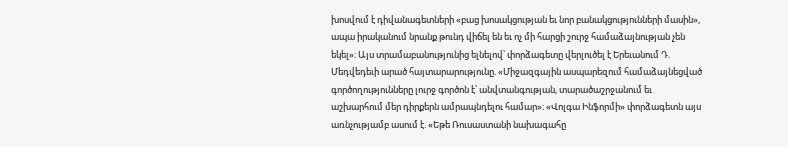խոսվում է դիվանագետների «բաց խոսակցության եւ նոր բանակցությունների մասին», ապա իրականում նրանք թունդ վիճել են եւ ոչ մի հարցի շուրջ համաձայնության չեն եկել»։ Այս տրամաբանությունից ելնելով՝ փորձագետը վերլուծել է Երեւանում Դ. Մեդվեդեւի արած հայտարարությունը. «Միջազգային ասպարեզում համաձայնեցված գործողությունները լուրջ գործոն է՝ անվտանգության, տարածաշրջանում եւ աշխարհում մեր դիրքերն ամրապնդելու համար»։ «Վոլգա Ինֆորմի» փորձագետն այս առնչությամբ ասում է. «Եթե Ռուսաստանի նախագահը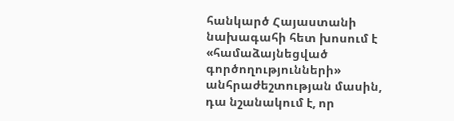հանկարծ Հայաստանի նախագահի հետ խոսում է «համաձայնեցված գործողությունների» անհրաժեշտության մասին, դա նշանակում է, որ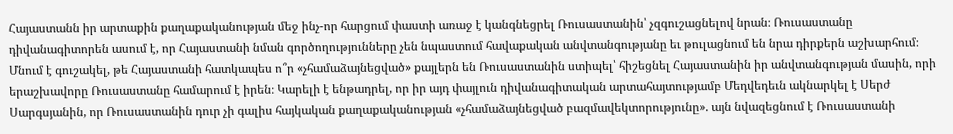Հայաստանն իր արտաքին քաղաքականության մեջ ինչ-որ հարցում փաստի առաջ է կանգնեցրել Ռուսաստանին՝ չզգուշացնելով նրան։ Ռուսաստանը դիվանագիտորեն ասում է, որ Հայաստանի նման գործողությունները չեն նպաստում հավաքական անվտանգությանը եւ թուլացնում են նրա դիրքերն աշխարհում։ Մնում է գուշակել, թե Հայաստանի հատկապես ո՞ր «չհամաձայնեցված» քայլերն են Ռուսաստանին ստիպել՝ հիշեցնել Հայաստանին իր անվտանգության մասին, որի երաշխավորը Ռուսաստանը համարում է իրեն։ Կարելի է ենթադրել, որ իր այդ փայլուն դիվանագիտական արտահայտությամբ Մեդվեդեւն ակնարկել է Սերժ Սարգսյանին, որ Ռուսաստանին դուր չի գալիս հայկական քաղաքականության «չհամաձայնեցված բազմավեկտորությունը». այն նվազեցնում է Ռուսաստանի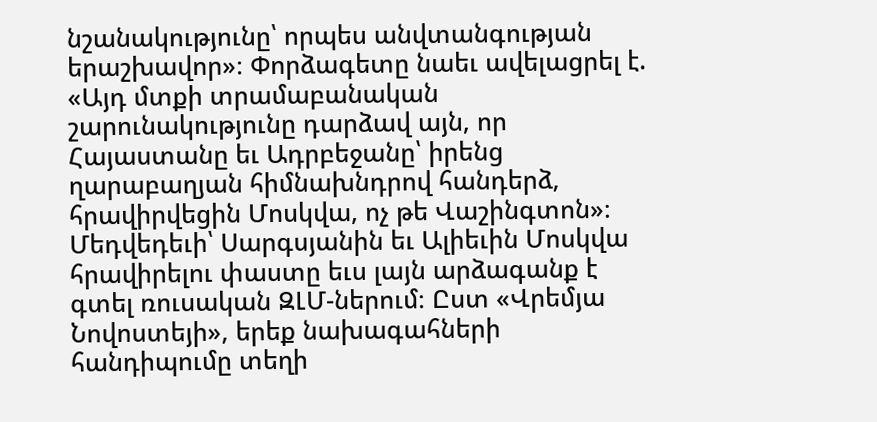նշանակությունը՝ որպես անվտանգության երաշխավոր»։ Փորձագետը նաեւ ավելացրել է. «Այդ մտքի տրամաբանական շարունակությունը դարձավ այն, որ Հայաստանը եւ Ադրբեջանը՝ իրենց ղարաբաղյան հիմնախնդրով հանդերձ, հրավիրվեցին Մոսկվա, ոչ թե Վաշինգտոն»։
Մեդվեդեւի՝ Սարգսյանին եւ Ալիեւին Մոսկվա հրավիրելու փաստը եւս լայն արձագանք է գտել ռուսական ԶԼՄ-ներում։ Ըստ «Վրեմյա Նովոստեյի», երեք նախագահների հանդիպումը տեղի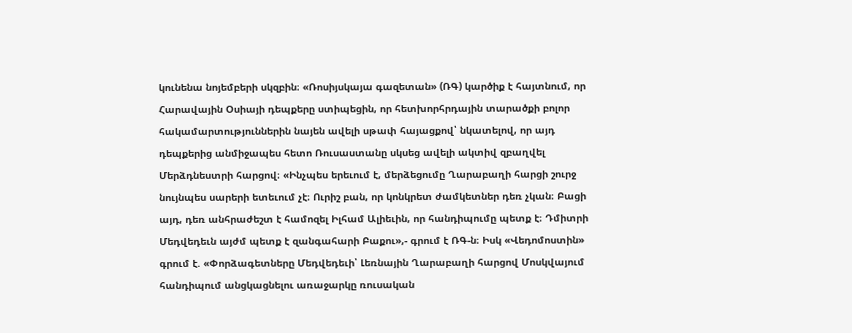կունենա նոյեմբերի սկզբին։ «Ռոսիյսկայա գազետան» (ՌԳ) կարծիք է հայտնում, որ Հարավային Օսիայի դեպքերը ստիպեցին, որ հետխորհրդային տարածքի բոլոր հակամարտություններին նայեն ավելի սթափ հայացքով՝ նկատելով, որ այդ դեպքերից անմիջապես հետո Ռուսաստանը սկսեց ավելի ակտիվ զբաղվել Մերձդնեստրի հարցով։ «Ինչպես երեւում է, մերձեցումը Ղարաբաղի հարցի շուրջ նույնպես սարերի ետեւում չէ։ Ուրիշ բան, որ կոնկրետ ժամկետներ դեռ չկան։ Բացի այդ, դեռ անհրաժեշտ է համոզել Իլհամ Ալիեւին, որ հանդիպումը պետք է։ Դմիտրի Մեդվեդեւն այժմ պետք է զանգահարի Բաքու»,- գրում է ՌԳ-ն։ Իսկ «Վեդոմոստին» գրում է. «Փորձագետները Մեդվեդեւի՝ Լեռնային Ղարաբաղի հարցով Մոսկվայում հանդիպում անցկացնելու առաջարկը ռուսական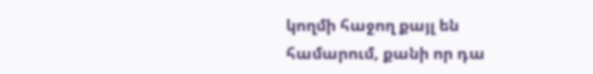կողմի հաջող քայլ են համարում, քանի որ դա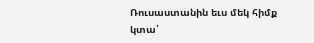Ռուսաստանին եւս մեկ հիմք կտա՝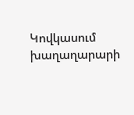Կովկասում խաղաղարարի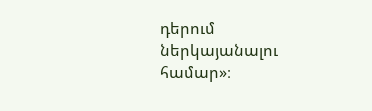դերում ներկայանալու համար»։